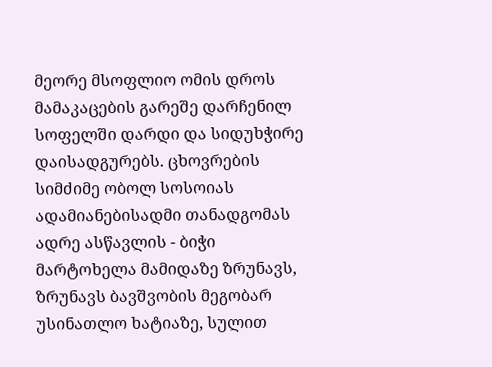მეორე მსოფლიო ომის დროს მამაკაცების გარეშე დარჩენილ სოფელში დარდი და სიდუხჭირე დაისადგურებს. ცხოვრების სიმძიმე ობოლ სოსოიას ადამიანებისადმი თანადგომას ადრე ასწავლის - ბიჭი მარტოხელა მამიდაზე ზრუნავს, ზრუნავს ბავშვობის მეგობარ უსინათლო ხატიაზე, სულით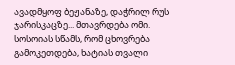ავადმყოფ ბეჟანაზე, დაჭრილ რუს ჯარისკაცზე... მთავრდება ომი. სოსოიას სწამს, რომ ცხოვრება გამოკეთდება, ხატიას თვალი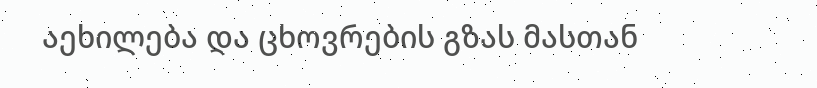აეხილება და ცხოვრების გზას მასთან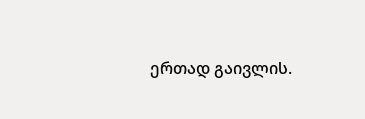ერთად გაივლის.